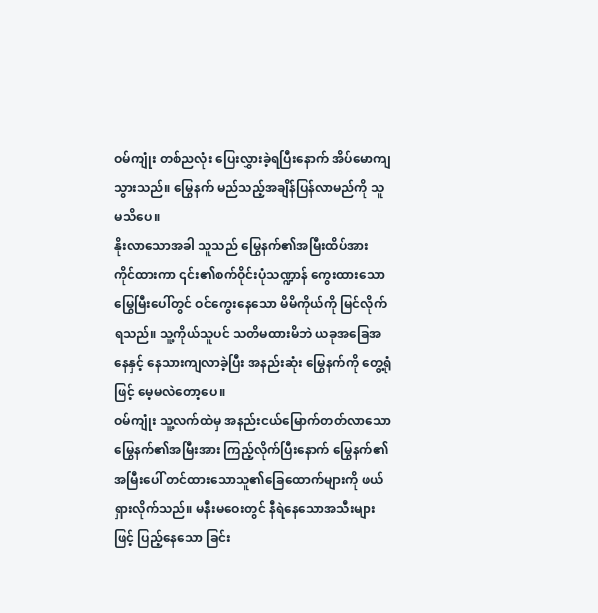ဝမ်ကျုံး တစ်ညလုံး ပြေးလွှားခဲ့ရပြီးနောက် အိပ်မောကျသွားသည်။ မြွေနက် မည်သည့်အချိန်ပြန်လာမည်ကို သူ မသိပေ။
နိုးလာသောအခါ သူသည် မြွေနက်၏အမြီးထိပ်အား ကိုင်ထားကာ ၎င်း၏စက်ဝိုင်းပုံသဏ္ဍာန် ကွေးထားသော မြွေမြီးပေါ်တွင် ဝင်ကွေးနေသော မိမိကိုယ်ကို မြင်လိုက်ရသည်။ သူ့ကိုယ်သူပင် သတိမထားမိဘဲ ယခုအခြေအနေနှင့် နေသားကျလာခဲ့ပြီး အနည်းဆုံး မြွေနက်ကို တွေ့ရုံဖြင့် မေ့မလဲတော့ပေ။
ဝမ်ကျုံး သူ့လက်ထဲမှ အနည်းငယ်မြောက်တတ်လာသော မြွေနက်၏အမြီးအား ကြည့်လိုက်ပြီးနောက် မြွေနက်၏အမြီးပေါ် တင်ထားသောသူ၏ခြေထောက်များကို ဖယ်ရှားလိုက်သည်။ မနီးမဝေးတွင် နီရဲနေသောအသီးများဖြင့် ပြည့်နေသော ခြင်း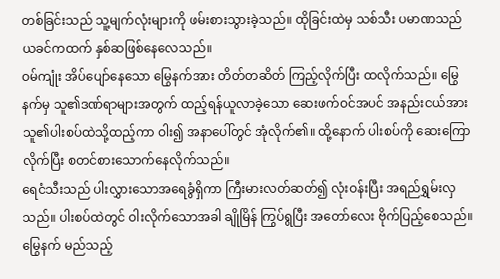တစ်ခြင်းသည် သူ့မျက်လုံးများကို ဖမ်းစားသွားခဲ့သည်။ ထိုခြင်းထဲမှ သစ်သီး ပမာဏသည် ယခင်ကထက် နှစ်ဆဖြစ်နေလေသည်။
ဝမ်ကျုံး အိပ်ပျော်နေသော မြွေနက်အား တိတ်တဆိတ် ကြည့်လိုက်ပြီး ထလိုက်သည်။ မြွေနက်မှ သူ၏ဒဏ်ရာများအတွက် ထည့်ရန်ယူလာခဲ့သော ဆေးဖက်ဝင်အပင် အနည်းငယ်အား သူ၏ပါးစပ်ထဲသို့ထည့်ကာ ဝါး၍ အနာပေါ်တွင် အုံလိုက်၏။ ထို့နောက် ပါးစပ်ကို ဆေးကြောလိုက်ပြီး စတင်စားသောက်နေလိုက်သည်။
ရေငံသီးသည် ပါးလွှားသောအရေခွံရှိကာ ကြီးမားလတ်ဆတ်၍ လုံးဝန်းပြီး အရည်ရွှမ်းလှသည်။ ပါးစပ်ထဲတွင် ဝါးလိုက်သောအခါ ချိုမြိန် ကြွပ်ရွပြီး အတော်လေး ဗိုက်ပြည့်စေသည်။
မြွေနက် မည်သည့်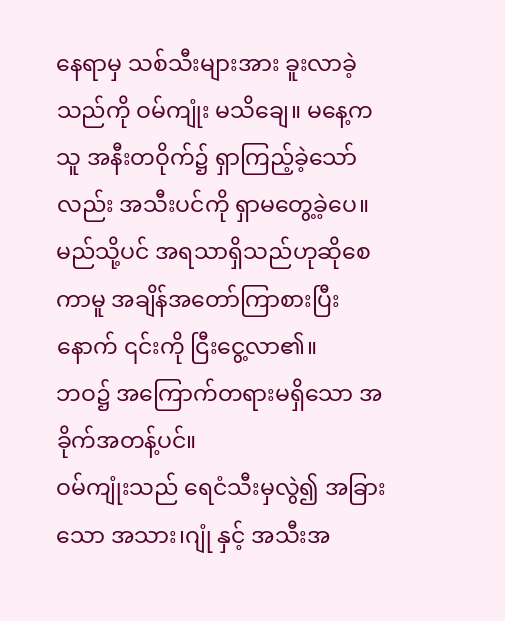နေရာမှ သစ်သီးများအား ခူးလာခဲ့သည်ကို ဝမ်ကျုံး မသိချေ။ မနေ့က သူ အနီးတဝိုက်၌ ရှာကြည့်ခဲ့သော်လည်း အသီးပင်ကို ရှာမတွေ့ခဲ့ပေ။မည်သို့ပင် အရသာရှိသည်ဟုဆိုစေကာမူ အချိန်အတော်ကြာစားပြီးနောက် ၎င်းကို ငြီးငွေ့လာ၏။
ဘဝ၌ အကြောက်တရားမရှိသော အခိုက်အတန့်ပင်။
ဝမ်ကျုံးသည် ရေငံသီးမှလွဲ၍ အခြားသော အသား၊ဂျုံ နှင့် အသီးအ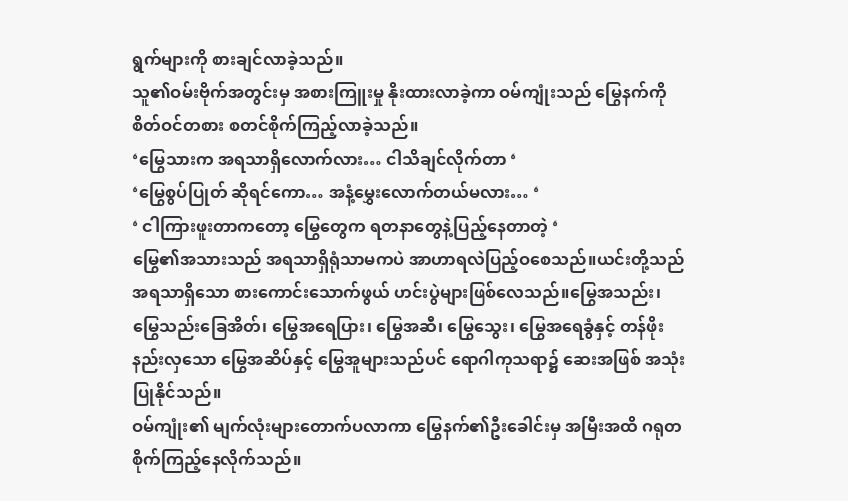ရွက်များကို စားချင်လာခဲ့သည်။
သူ၏ဝမ်းဗိုက်အတွင်းမှ အစားကြူးမှု နိုးထားလာခဲ့ကာ ဝမ်ကျုံးသည် မြွေနက်ကို စိတ်ဝင်တစား စတင်စိုက်ကြည့်လာခဲ့သည်။
‘မြွေသားက အရသာရှိလောက်လား… ငါသိချင်လိုက်တာ ‘
‘မြွေစွပ်ပြုတ် ဆိုရင်ကော… အနံ့မွှေးလောက်တယ်မလား… ‘
‘ ငါကြားဖူးတာကတော့ မြွေတွေက ရတနာတွေနဲ့ပြည့်နေတာတဲ့ ‘
မြွေ၏အသားသည် အရသာရှိရုံသာမကပဲ အာဟာရလဲပြည့်ဝစေသည်။ယင်းတို့သည် အရသာရှိသော စားကောင်းသောက်ဖွယ် ဟင်းပွဲများဖြစ်လေသည်။မြွေအသည်း၊ မြွေသည်းခြေအိတ်၊ မြွေအရေပြား၊ မြွေအဆီ၊ မြွေသွေး၊ မြွေအရေခွံနှင့် တန်ဖိုးနည်းလှသော မြွေအဆိပ်နှင့် မြွေအူများသည်ပင် ရောဂါကုသရာ၌ ဆေးအဖြစ် အသုံးပြုနိုင်သည်။
ဝမ်ကျုံး၏ မျက်လုံးများတောက်ပလာကာ မြွေနက်၏ဦးခေါင်းမှ အမြီးအထိ ဂရုတစိုက်ကြည့်နေလိုက်သည်။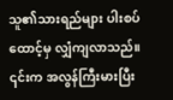သူ၏သားရည်များ ပါးစပ်ထောင့်မှ လျှံကျလာသည်။ ၎င်းက အလွန်ကြီးမားပြီး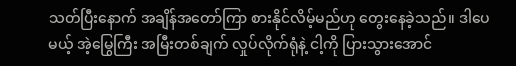သတ်ပြီးနောက် အချိန်အတော်ကြာ စားနိုင်လိမ့်မည်ဟု တွေးနေခဲ့သည်။ ဒါပေမယ့် အဲ့မြွေကြီး အမြီးတစ်ချက် လှုပ်လိုက်ရုံနဲ့ ငါ့ကို ပြားသွားအောင်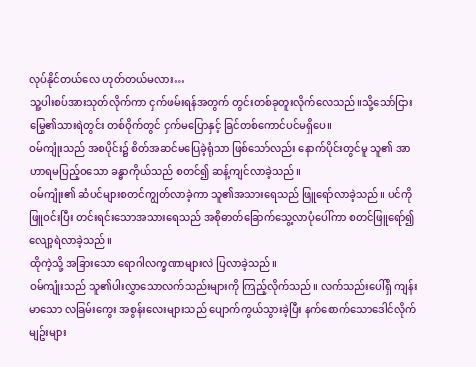လုပ်နိုင်တယ်လေ ဟုတ်တယ်မလား…
သူ့ပါးစပ်အားသုတ်လိုက်ကာ ငှက်ဖမ်းရန်အတွက် တွင်းတစ်ခုတူးလိုက်လေသည်။သို့သော်ငြား မြွေ၏သားရဲတွင်း တစ်ဝိုက်တွင် ငှက်မပြောနှင့် ခြင်တစ်ကောင်ပင်မရှိပေ။
ဝမ်ကျုံးသည် အစပိုင်း၌ စိတ်အဆင်မပြေခဲ့ရုံသာ ဖြစ်သော်လည်း နောက်ပိုင်းတွင်မူ သူ၏ အာဟာရမပြည့်ဝသော ခန္ဓာကိုယ်သည် စတင်၍ ဆန့်ကျင်လာခဲ့သည်။
ဝမ်ကျုံး၏ ဆံပင်များစတင်ကျွတ်လာခဲ့ကာ သူ၏အသားရေသည် ဖြူရော်လာခဲ့သည်။ ပင်ကိုဖြူဝင်းပြီး တင်းရင်းသောအသားရေသည် အစိုဓာတ်ခြောက်သွေ့လာပုံပေါ်ကာ စတင်ဖြူရော်၍ လျော့ရဲလာခဲ့သည်။
ထိုကဲ့သို့ အခြားသော ရောဂါလက္ခဏာများလဲ ပြလာခဲ့သည်။
ဝမ်ကျုံးသည် သူ၏ပါးလွှာသောလက်သည်းများကို ကြည့်လိုက်သည်။ လက်သည်းပေါ်ရှိ ကျန်းမာသော လခြမ်းကွေး အစွန်းလေးများသည် ပျောက်ကွယ်သွားခဲ့ပြီး နက်စောက်သောဒေါင်လိုက်မျဥ်းများ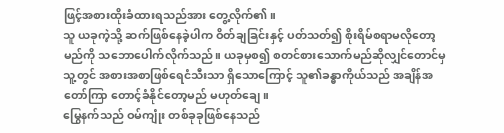ဖြင့်အစားထိုးခံထားရသည်အား တွေ့လိုက်၏။
သူ ယခုကဲ့သို့ ဆက်ဖြစ်နေခဲ့ပါက ဝိတ်ချခြင်းနှင့် ပတ်သတ်၍ စိုးရိမ်စရာမလိုတော့မည်ကို သဘောပေါက်လိုက်သည်။ ယခုမှစ၍ စတင်စားသောက်မည်ဆိုလျှင်တောင်မှ သူ့တွင် အစားအစာဖြစ်ရေငံသီးသာ ရှိသောကြောင့် သူ၏ခန္ဓာကိုယ်သည် အချိန်အတော်ကြာ တောင့်ခံနိုင်တော့မည် မဟုတ်ချေ။
မြွေနက်သည် ဝမ်ကျုံး တစ်ခုခုဖြစ်နေသည်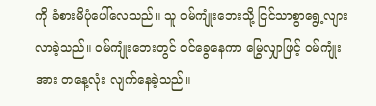ကို ခံစားမိပုံပေါ်လေသည်။ သူ ဝမ်ကျုံးဘေးသို့ ငြင်သာစွာရွေ့လျားလာခဲ့သည်။ ဝမ်ကျုံးဘေးတွင် ဝင်ခွေနေကာ မြွေလျှာဖြင့် ဝမ်ကျုံးအား တနေ့လုံး လျက်နေခဲ့သည်။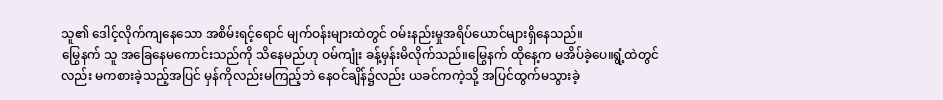သူ၏ ဒေါင့်လိုက်ကျနေသော အစိမ်းရင့်ရောင် မျက်ဝန်းများထဲတွင် ဝမ်းနည်းမှုအရိပ်ယောင်များရှိနေသည်။
မြွေနက် သူ အခြေနေမကောင်းသည်ကို သိနေမည်ဟု ဝမ်ကျုံး ခန့်မှန်းမိလိုက်သည်။မြွေနက် ထိုနေ့က မအိပ်ခဲ့ပေ။ရွံ့ထဲတွင်လည်း မကစားခဲ့သည့်အပြင် မှန်ကိုလည်းမကြည့်ဘဲ နေဝင်ချိန်၌လည်း ယခင်ကကဲ့သို့ အပြင်ထွက်မသွားခဲ့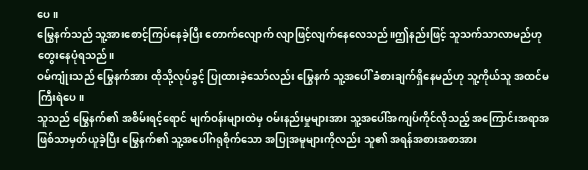ပေ။
မြွေနက်သည် သူ့အားစောင့်ကြပ်နေခဲ့ပြီး တောက်လျောက် လျာဖြင့်လျက်နေလေသည်။ဤနည်းဖြင့် သူသက်သာလာမည်ဟု တွေးနေပုံရသည်။
ဝမ်ကျုံးသည် မြွေနက်အား ထိုသို့လုပ်ခွင့် ပြုထားခဲ့သော်လည်း မြွေနက် သူ့အပေါ် ခံစားချက်ရှိနေမည်ဟု သူ့ကိုယ်သူ အထင်မကြီးရဲပေ။
သူသည် မြွေနက်၏ အစိမ်းရင့်ရောင် မျက်ဝန်းများထဲမှ ဝမ်းနည်းမှုများအား သူ့အပေါ်အကျပ်ကိုင်လိုသည့် အကြောင်းအရာအဖြစ်သာမှတ်ယူခဲ့ပြီး မြွေနက်၏ သူ့အပေါ်ဂရုစိုက်သော အပြုအမူများကိုလည်း သူ၏ အရန်အစားအစာအား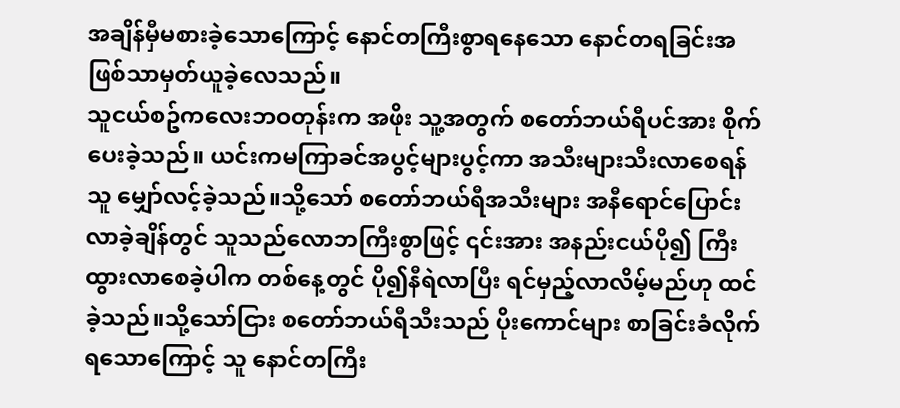အချိန်မှီမစားခဲ့သောကြောင့် နောင်တကြီးစွာရနေသော နောင်တရခြင်းအဖြစ်သာမှတ်ယူခဲ့လေသည်။
သူငယ်စဥ်ကလေးဘဝတုန်းက အဖိုး သူ့အတွက် စတော်ဘယ်ရီပင်အား စိုက်ပေးခဲ့သည်။ ယင်းကမကြာခင်အပွင့်များပွင့်ကာ အသီးများသီးလာစေရန် သူ မျှော်လင့်ခဲ့သည်။သို့သော် စတော်ဘယ်ရီအသီးများ အနီရောင်ပြောင်းလာခဲ့ချိန်တွင် သူသည်လောဘကြီးစွာဖြင့် ၎င်းအား အနည်းငယ်ပို၍ ကြီးထွားလာစေခဲ့ပါက တစ်နေ့တွင် ပို၍နီရဲလာပြီး ရင်မှည့်လာလိမ့်မည်ဟု ထင်ခဲ့သည်။သို့သော်ငြား စတော်ဘယ်ရီသီးသည် ပိုးကောင်များ စာခြင်းခံလိုက်ရသောကြောင့် သူ နောင်တကြီး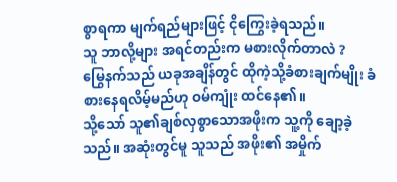စွာရကာ မျက်ရည်များဖြင့် ငိုကြွေးခဲ့ရသည်။
သူ ဘာလို့များ အရင်တည်းက မစားလိုက်တာလဲ ?
မြွေနက်သည် ယခုအချိန်တွင် ထိုကဲ့သို့ခံစားချက်မျိုး ခံစားနေရလိမ့်မည်ဟု ဝမ်ကျုံး ထင်နေ၏။
သို့သော် သူ၏ချစ်လှစွာသောအဖိုးက သူ့ကို ချော့ခဲ့သည်။ အဆုံးတွင်မူ သူသည် အဖိုး၏ အမှိုက်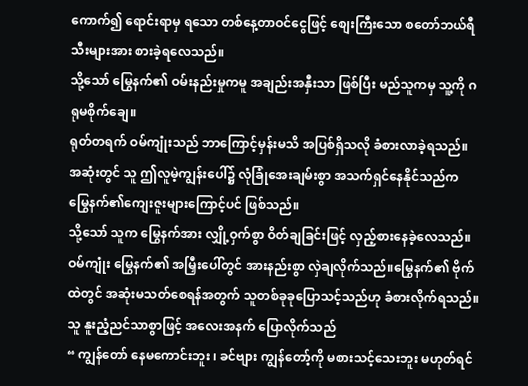ကောက်၍ ရောင်းရာမှ ရသော တစ်နေ့တာဝင်ငွေဖြင့် စျေးကြီးသော စတော်ဘယ်ရီသီးများအား စားခဲ့ရလေသည်။
သို့သော် မြွေနက်၏ ဝမ်းနည်းမှုကမူ အချည်းအနှီးသာ ဖြစ်ပြီး မည်သူကမှ သူ့ကို ဂရုမစိုက်ချေ။
ရုတ်တရက် ဝမ်ကျုံးသည် ဘာကြောင့်မှန်းမသိ အပြစ်ရှိသလို ခံစားလာခဲ့ရသည်။ အဆုံးတွင် သူ ဤလူမဲ့ကျွန်းပေါ်၌ လုံခြုံအေးချမ်းစွာ အသက်ရှင်နေနိုင်သည်က မြွေနက်၏ကျေးဇူးများကြောင့်ပင် ဖြစ်သည်။
သို့သော် သူက မြွေနက်အား လျှို့ဝှက်စွာ ဝိတ်ချခြင်းဖြင့် လှည့်စားနေခဲ့လေသည်။
ဝမ်ကျုံး မြွေနက်၏ အမြှီးပေါ်တွင် အားနည်းစွာ လှဲချလိုက်သည်။မြွေနက်၏ ဗိုက်ထဲတွင် အဆုံးမသတ်စေရန်အတွက် သူတစ်ခုခုပြောသင့်သည်ဟု ခံစားလိုက်ရသည်။ သူ နူးညံ့ညင်သာစွာဖြင့် အလေးအနက် ပြောလိုက်သည်
“ ကျွန်တော် နေမကောင်းဘူး ၊ ခင်ဗျား ကျွန်တော့်ကို မစားသင့်သေးဘူး မဟုတ်ရင်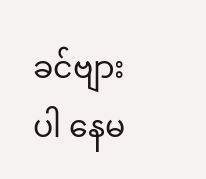ခင်ဗျားပါ နေမ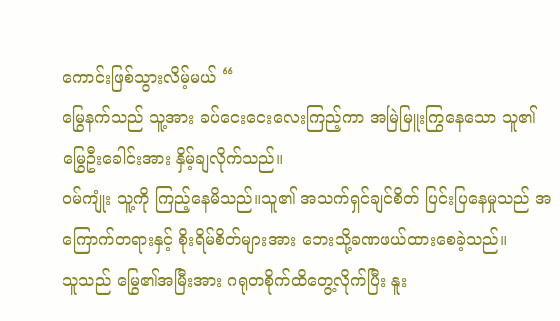ကောင်းဖြစ်သွားလိမ့်မယ် “
မြွေနက်သည် သူ့အား ခပ်ငေးငေးလေးကြည့်ကာ အမြဲမြူးကြွနေသော သူ၏ မြွေဦးခေါင်းအား နှိမ့်ချလိုက်သည်။
ဝမ်ကျုံး သူ့ကို ကြည့်နေမိသည်။သူ၏ အသက်ရှင်ချင်စိတ် ပြင်းပြနေမှုသည် အကြောက်တရားနှင့် စိုးရိမ်စိတ်များအား ဘေးသို့ခဏဖယ်ထားစေခဲ့သည်။
သူသည် မြွေ၏အမြီးအား ဂရုတစိုက်ထိတွေ့လိုက်ပြီး နူး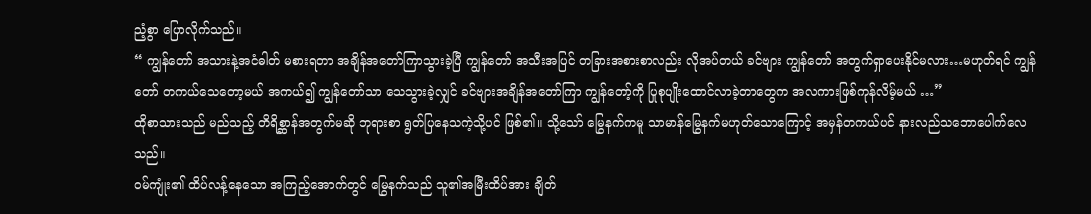ညံ့စွာ ပြောလိုက်သည်။
“ ကျွန်တော် အသားနဲ့အငံဓါတ် မစားရတာ အချိန်အတော်ကြာသွားခဲ့ပြီ ကျွန်တော် အသီးအပြင် တခြားအစားစာလည်း လိုအပ်တယ် ခင်ဗျား ကျွန်တော် အတွက်ရှာပေးနိုင်မလား…မဟုတ်ရင် ကျွန်တော် တကယ်သေတော့မယ် အကယ်၍ ကျွန်တော်သာ သေသွားခဲ့လျှင် ခင်ဗျားအချိန်အတော်ကြာ ကျွန်တော့်ကို ပြုစုပျိုးထောင်လာခဲ့တာတွေက အလကားဖြစ်ကုန်လိမ့်မယ် …”
ထိုစာသားသည် မည်သည့် တိရိစ္ဆာန်အတွက်မဆို ဘုရားစာ ရွတ်ပြနေသကဲ့သို့ပင် ဖြစ်၏။ သို့သော် မြွေနက်ကမူ သာမာန်မြွေနက်မဟုတ်သောကြောင့် အမှန်တကယ်ပင် နားလည်သဘောပေါက်လေသည်။
ဝမ်ကျုံး၏ ထိပ်လန့်နေသော အကြည့်အောက်တွင် မြွေနက်သည် သူ၏အမြီးထိပ်အား ချိတ်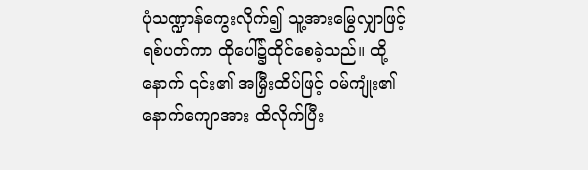ပုံသဏ္ဍာန်ကွေးလိုက်၍ သူ့အားမြွေလျှာဖြင့် ရစ်ပတ်ကာ ထိုပေါ်၌ထိုင်စေခဲ့သည်။ ထို့နောက် ၎င်း၏ အမြှီးထိပ်ဖြင့် ဝမ်ကျုံး၏နောက်ကျောအား ထိလိုက်ပြီး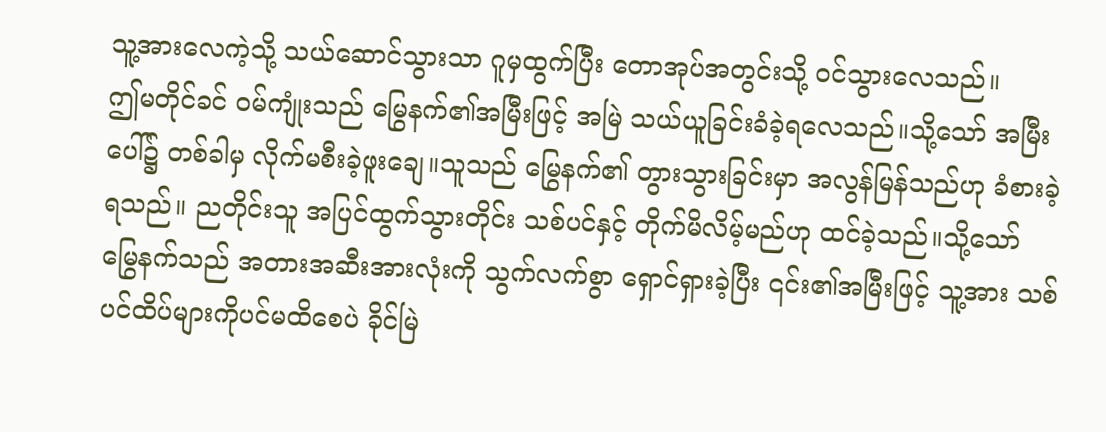သူ့အားလေကဲ့သို့ သယ်ဆောင်သွားသာ ဂူမှထွက်ပြီး တောအုပ်အတွင်းသို့ ဝင်သွားလေသည်။
ဤမတိုင်ခင် ဝမ်ကျုံးသည် မြွေနက်၏အမြီးဖြင့် အမြဲ သယ်ယူခြင်းခံခဲ့ရလေသည်။သို့သော် အမြီးပေါ်၌ တစ်ခါမှ လိုက်မစီးခဲ့ဖူးချေ။သူသည် မြွေနက်၏ တွားသွားခြင်းမှာ အလွန်မြန်သည်ဟု ခံစားခဲ့ရသည်။ ညတိုင်းသူ အပြင်ထွက်သွားတိုင်း သစ်ပင်နှင့် တိုက်မိလိမ့်မည်ဟု ထင်ခဲ့သည်။သို့သော် မြွေနက်သည် အတားအဆီးအားလုံးကို သွက်လက်စွာ ရှောင်ရှားခဲ့ပြီး ၎င်း၏အမြီးဖြင့် သူ့အား သစ်ပင်ထိပ်များကိုပင်မထိစေပဲ ခိုင်မြဲ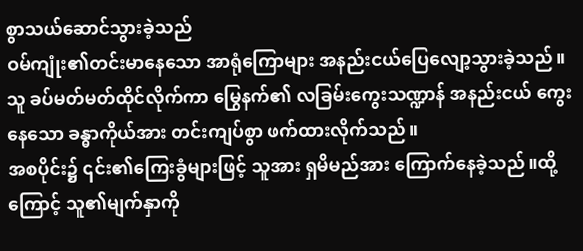စွာသယ်ဆောင်သွားခဲ့သည်
ဝမ်ကျုံး၏တင်းမာနေသော အာရုံကြောများ အနည်းငယ်ပြေလျော့သွားခဲ့သည်။ သူ ခပ်မတ်မတ်ထိုင်လိုက်ကာ မြွေနက်၏ လခြမ်းကွေးသဏ္ဍာန် အနည်းငယ် ကွေးနေသော ခန္ဓာကိုယ်အား တင်းကျပ်စွာ ဖက်ထားလိုက်သည်။
အစပိုင်း၌ ၎င်း၏ကြေးခွံများဖြင့် သူအား ရှမိမည်အား ကြောက်နေခဲ့သည်။ထို့ကြောင့် သူ၏မျက်နှာကို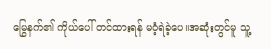မြွေနက်၏ ကိုယ်ပေါ် တင်ထားရန် မဝံ့ရဲခဲ့ပေ။အဆုံးတွင်မူ သူ့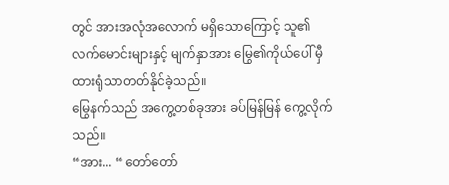တွင် အားအလုံအလောက် မရှိသောကြောင့် သူ၏လက်မောင်းများနှင့် မျက်နှာအား မြွေ၏ကိုယ်ပေါ် မှီထားရုံသာတတ်နိုင်ခဲ့သည်။
မြွေနက်သည် အကွေ့တစ်ခုအား ခပ်မြန်မြန် ကွေ့လိုက်သည်။
“အား... “ တော်တော်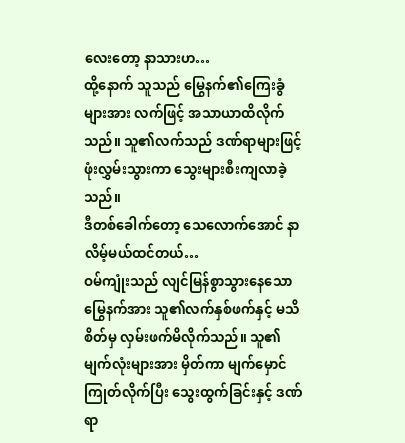လေးတော့ နာသားဟ…
ထို့နောက် သူသည် မြွေနက်၏ကြေးခွံများအား လက်ဖြင့် အသာယာထိလိုက်သည်။ သူ၏လက်သည် ဒဏ်ရာများဖြင့် ဖုံးလွှမ်းသွားကာ သွေးများစီးကျလာခဲ့သည်။
ဒီတစ်ခေါက်တော့ သေလောက်အောင် နာလိမ့်မယ်ထင်တယ်…
ဝမ်ကျုံးသည် လျင်မြန်စွာသွားနေသော မြွေနက်အား သူ၏လက်နှစ်ဖက်နှင့် မသိစိတ်မှ လှမ်းဖက်မိလိုက်သည်။ သူ၏မျက်လုံးများအား မှိတ်ကာ မျက်မှောင်ကြုတ်လိုက်ပြီး သွေးထွက်ခြင်းနှင့် ဒဏ်ရာ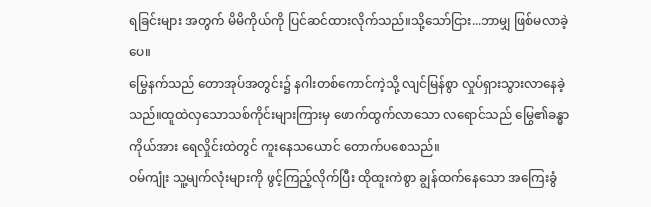ရခြင်းများ အတွက် မိမိကိုယ်ကို ပြင်ဆင်ထားလိုက်သည်။သို့သော်ငြား...ဘာမျှ ဖြစ်မလာခဲ့ပေ။
မြွေနက်သည် တောအုပ်အတွင်း၌ နဂါးတစ်ကောင်ကဲ့သို့ လျင်မြန်စွာ လှုပ်ရှားသွားလာနေခဲ့သည်။ထူထဲလှသောသစ်ကိုင်းများကြားမှ ဖောက်ထွက်လာသော လရောင်သည် မြွေ၏ခန္ဓာကိုယ်အား ရေလှိုင်းထဲတွင် ကူးနေသယောင် တောက်ပစေသည်။
ဝမ်ကျုံး သူ့မျက်လုံးများကို ဖွင့်ကြည့်လိုက်ပြီး ထိုထူးကဲစွာ ချွန်ထက်နေသော အကြေးခွံ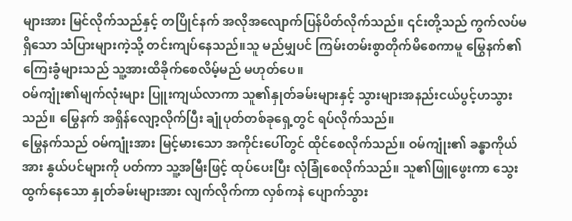များအား မြင်လိုက်သည်နှင့် တပြိုင်နက် အလိုအလျောက်ပြန်ပိတ်လိုက်သည်။ ၎င်းတို့သည် ကွက်လပ်မရှိသော သံပြားများကဲ့သို့ တင်းကျပ်နေသည်။သူ မည်မျှပင် ကြမ်းတမ်းစွာတိုက်မိစေကာမူ မြွေနက်၏ ကြေးခွံများသည် သူ့အားထိခိုက်စေလိမ့်မည် မဟုတ်ပေ။
ဝမ်ကျုံး၏မျက်လုံးများ ပြူးကျယ်လာကာ သူ၏နှုတ်ခမ်းများနှင့် သွားများအနည်းငယ်ပွင့်ဟသွားသည်။ မြွေနက် အရှိန်လျော့လိုက်ပြီး ချုံပုတ်တစ်ခုရှေ့တွင် ရပ်လိုက်သည်။
မြွေနက်သည် ဝမ်ကျုံးအား မြင့်မားသော အကိုင်းပေါ်တွင် ထိုင်စေလိုက်သည်။ ဝမ်ကျုံး၏ ခန္ဓာကိုယ်အား နွယ်ပင်များကို ပတ်ကာ သူ့အမြီးဖြင့် ထုပ်ပေးပြီး လုံခြုံစေလိုက်သည်။ သူ၏ဖြူဖွေးကာ သွေးထွက်နေသော နှုတ်ခမ်းများအား လျက်လိုက်ကာ လှစ်ကနဲ ပျောက်သွား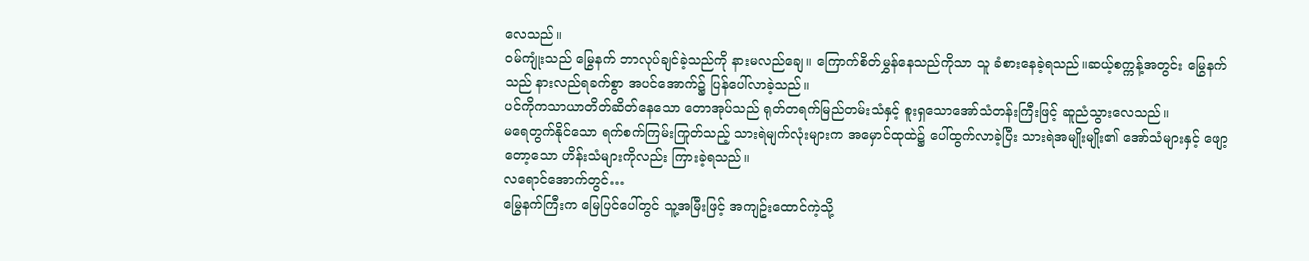လေသည်။
ဝမ်ကျုံးသည် မြွေနက် ဘာလုပ်ချင်ခဲ့သည်ကို နားမလည်ချေ။ ကြောက်စိတ်မွှန်နေသည်ကိုသာ သူ ခံစားနေခဲ့ရသည်။ဆယ့်စက္ကန့်အတွင်း မြွေနက်သည် နားလည်ရခက်စွာ အပင်အောက်၌ ပြန်ပေါ်လာခဲ့သည်။
ပင်ကိုကသာယာတိတ်ဆိတ်နေသော တောအုပ်သည် ရုတ်တရက်မြည်တမ်းသံနှင့် စူးရှသောအော်သံတန်းကြီးဖြင့် ဆူညံသွားလေသည်။
မရေတွက်နိုင်သော ရက်စက်ကြမ်းကြုတ်သည့် သားရဲမျက်လုံးများက အမှောင်ထုထဲ၌ ပေါ်ထွက်လာခဲ့ပြီး သားရဲအမျိုးမျိုး၏ အော်သံများနှင့် ဖျော့တော့သော ဟိန်းသံများကိုလည်း ကြားခဲ့ရသည်။
လရောင်အောက်တွင်…
မြွေနက်ကြီးက မြေပြင်ပေါ်တွင် သူ့အမြီးဖြင့် အကျဥ်းထောင်ကဲ့သို့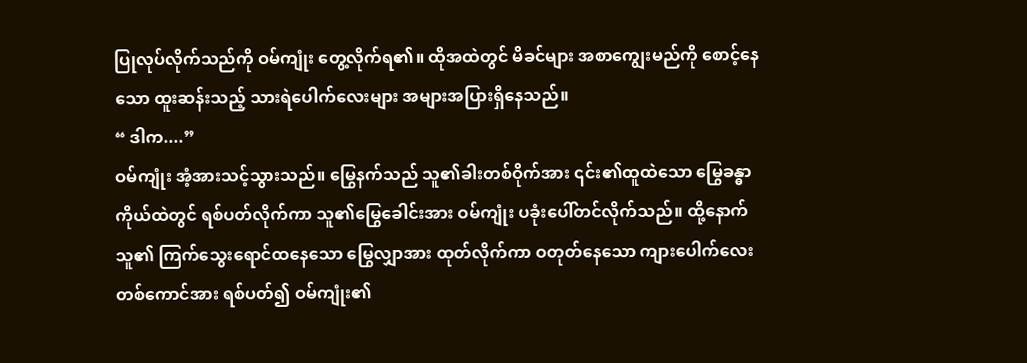ပြုလုပ်လိုက်သည်ကို ဝမ်ကျုံး တွေ့လိုက်ရ၏။ ထိုအထဲတွင် မိခင်များ အစာကျွေးမည်ကို စောင့်နေသော ထူးဆန်းသည့် သားရဲပေါက်လေးများ အများအပြားရှိနေသည်။
“ ဒါက....”
ဝမ်ကျုံး အံ့အားသင့်သွားသည်။ မြွေနက်သည် သူ၏ခါးတစ်ဝိုက်အား ၎င်း၏ထူထဲသော မြွေခန္ဓာကိုယ်ထဲတွင် ရစ်ပတ်လိုက်ကာ သူ၏မြွေခေါင်းအား ဝမ်ကျုံး ပခုံးပေါ်တင်လိုက်သည်။ ထို့နောက် သူ၏ ကြက်သွေးရောင်ထနေသော မြွေလျှာအား ထုတ်လိုက်ကာ ဝတုတ်နေသော ကျားပေါက်လေးတစ်ကောင်အား ရစ်ပတ်၍ ဝမ်ကျုံး၏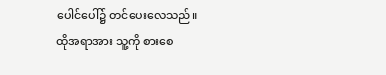ပေါင်ပေါ်၌ တင်ပေးလေသည်။
ထိုအရာအား သူ့ကို စားစေ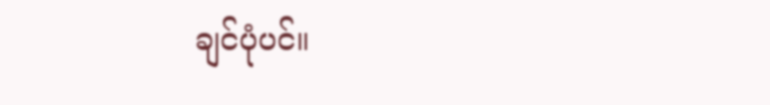ချင်ပုံပင်။